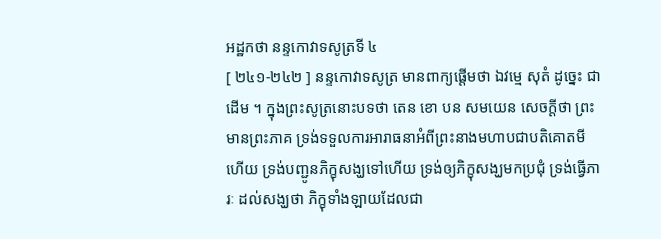អដ្ឋកថា នន្ទកោវាទសូត្រទី ៤
[ ២៤១-២៤២ ] នន្ទកោវាទសូត្រ មានពាក្យផ្តើមថា ឯវម្មេ សុតំ ដូច្នេះ ជាដើម ។ ក្នុងព្រះសូត្រនោះបទថា តេន ខោ បន សមយេន សេចក្តីថា ព្រះមានព្រះភាគ ទ្រង់ទទួលការអារាធនាអំពីព្រះនាងមហាបជាបតិគោតមី ហើយ ទ្រង់បញ្ជូនភិក្ខុសង្ឃទៅហើយ ទ្រង់ឲ្យភិក្ខុសង្ឃមកប្រជុំ ទ្រង់ធ្វើភារៈ ដល់សង្ឃថា ភិក្ខុទាំងឡាយដែលជា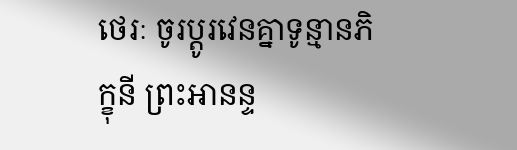ថេរៈ ចូរប្តូរវេនគ្នាទូន្មានភិក្ខុនី ព្រះអានន្ទ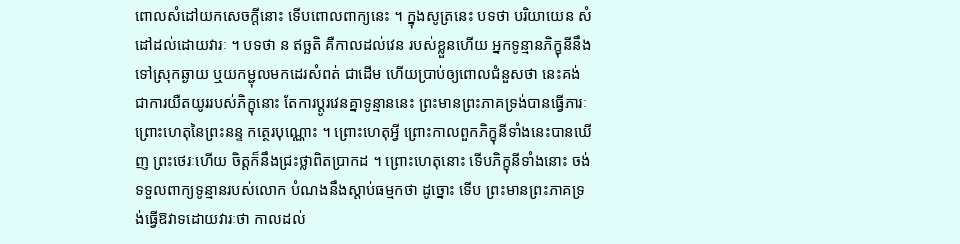ពោលសំដៅយកសេចក្តីនោះ ទើបពោលពាក្យនេះ ។ ក្នុងសូត្រនេះ បទថា បរិយាយេន សំដៅដល់ដោយវារៈ ។ បទថា ន ឥច្ឆតិ គឺកាលដល់វេន របស់ខ្លួនហើយ អ្នកទូន្មានភិក្ខុនីនឹងទៅស្រុកឆ្ងាយ ឬយកម្ជុលមកដេរសំពត់ ជាដើម ហើយប្រាប់ឲ្យពោលជំនួសថា នេះគង់ជាការយឺតយូររបស់ភិក្ខុនោះ តែការប្តូរវេនគ្នាទូន្មាននេះ ព្រះមានព្រះភាគទ្រង់បានធ្វើភារៈ ព្រោះហេតុនៃព្រះនន្ទ កត្ថេរបុណ្ណោះ ។ ព្រោះហេតុអ្វី ព្រោះកាលពួកភិក្ខុនីទាំងនេះបានឃើញ ព្រះថេរៈហើយ ចិត្តក៏នឹងជ្រះថ្លាពិតប្រាកដ ។ ព្រោះហេតុនោះ ទើបភិក្ខុនីទាំងនោះ ចង់ទទួលពាក្យទូន្មានរបស់លោក បំណងនឹងស្តាប់ធម្មកថា ដូច្នោះ ទើប ព្រះមានព្រះភាគទ្រង់ធ្វើឱវាទដោយវារៈថា កាលដល់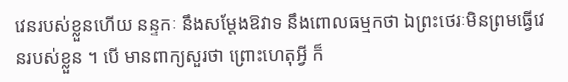វេនរបស់ខ្លួនហើយ នន្ទកៈ នឹងសម្តែងឱវាទ នឹងពោលធម្មកថា ឯព្រះថេរៈមិនព្រមធ្វើវេនរបស់ខ្លួន ។ បើ មានពាក្យសួរថា ព្រោះហេតុអ្វី ក៏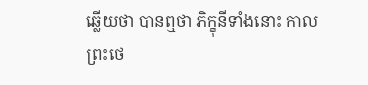ឆ្លើយថា បានឮថា ភិក្ខុនីទាំងនោះ កាល ព្រះថេ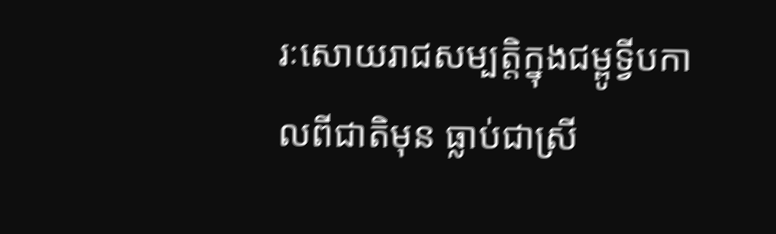រៈសោយរាជសម្បត្តិក្នុងជម្ពូទ្វីបកាលពីជាតិមុន ធ្លាប់ជាស្រី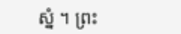ស្នំ ។ ព្រះ